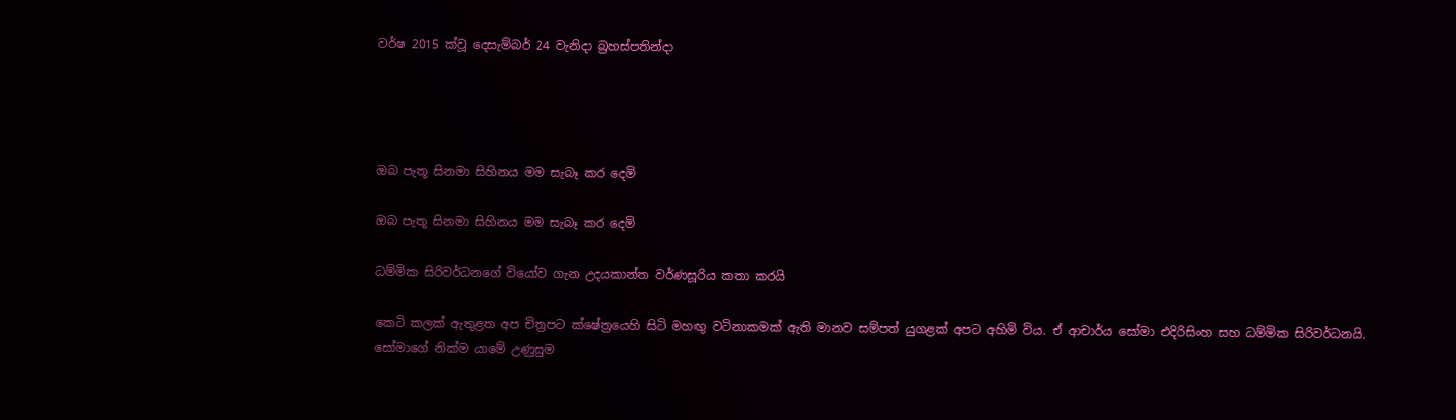වර්ෂ 2015 ක්වූ දෙසැම්බර් 24 වැනිදා බ්‍රහස්පතින්දා




ඔබ පැතූ සිනමා සිහිනය මම සැබෑ කර දෙමි

ඔබ පැතූ සිනමා සිහිනය මම සැබෑ කර දෙමි

ධම්මික සිරිවර්ධනගේ වියෝව ගැන උදයකාන්ත වර්ණසූරිය කතා කරයි

කෙටි කලක් ඇතුළත අප චිත්‍රපට ක්ෂේත්‍රයෙහි සිටි මහඟු වටිනාකමක් ඇති මානව සම්පත් යුගළක් අපට අහිමි විය. ඒ ආචාර්ය සෝමා එදිරිසිංහ සහ ධම්මික සිරිවර්ධනයි. සෝමාගේ නික්ම යාමේ උණුසුම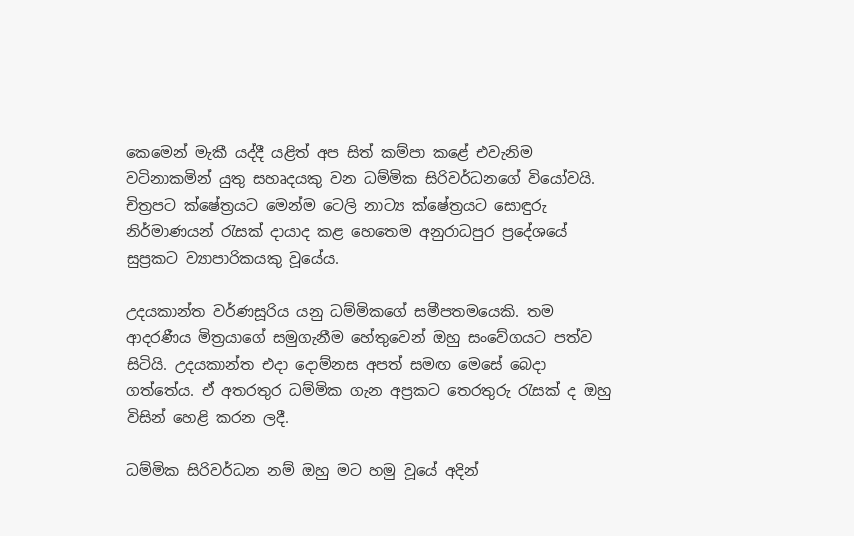කෙමෙන් මැකී යද්දී යළිත් අප සිත් කම්පා කළේ එවැනිම වටිනාකමින් යුතු සහෘදයකු වන ධම්මික සිරිවර්ධනගේ වියෝවයි. චිත්‍රපට ක්ෂේත්‍රයට මෙන්ම ටෙලි නාට්‍ය ක්ෂේත්‍රයට සොඳුරු නිර්මාණයන් රැසක් දායාද කළ හෙතෙම අනුරාධපුර ප්‍රදේශයේ සුප්‍රකට ව්‍යාපාරිකයකු වූයේය.

උදයකාන්ත වර්ණසූරිය යනු ධම්මිකගේ සමීපතමයෙකි. තම ආදරණීය මිත්‍රයාගේ සමුගැනීම හේතුවෙන් ඔහු සංවේගයට පත්ව සිටියි. උදයකාන්ත එදා දොම්නස අපත් සමඟ මෙසේ බෙදා ගත්තේය. ඒ අතරතුර ධම්මික ගැන අප්‍රකට තෙරතුරු රැසක් ද ඔහු විසින් හෙළි කරන ලදී.

ධම්මික සිරිවර්ධන නම් ඔහු මට හමු වූයේ අදින්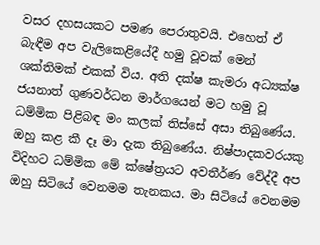වසර දහසයකට පමණ පෙරාතුවයි. එහෙත් ඒ බැඳීම අප වැලිකෙළියේදී හමු වූවක් මෙන් ශක්තිමක් එකක් විය. අති දක්ෂ කැමරා අධ්‍යක්ෂ ජයනාත් ගුණවර්ධන මාර්ගයෙන් මට හමු වූ ධම්මික පිළිබඳ මං කලක් තිස්සේ අසා තිබුණේය. ඔහු කළ කී දෑ මා දැක තිබුණේය. නිෂ්පාදකවරයකු විදිහට ධම්මික මේ ක්ෂේත්‍රයට අවතීර්ණ වේද්දී අප ඔහු සිටියේ වෙනමම තැනකය. මා සිටියේ වෙනමම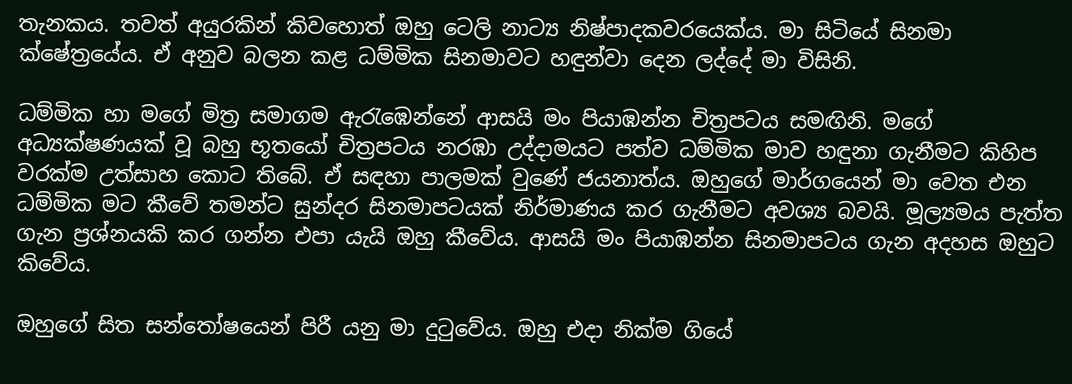තැනකය. තවත් අයුරකින් කිවහොත් ඔහු ටෙලි නාට්‍ය නිෂ්පාදකවරයෙක්ය. මා සිටියේ සිනමා ක්ෂේත්‍රයේය. ඒ අනුව බලන කළ ධම්මික සිනමාවට හඳුන්වා දෙන ලද්දේ මා විසිනි.

ධම්මික හා මගේ මිත්‍ර සමාගම ඇරැඹෙන්නේ ආසයි මං පියාඹන්න චිත්‍රපටය සමඟිනි. මගේ අධ්‍යක්ෂණයක් වූ බහු භූතයෝ චිත්‍රපටය නරඹා උද්දාමයට පත්ව ධම්මික මාව හඳුනා ගැනීමට කිහිප වරක්ම උත්සාහ කොට තිබේ. ඒ සඳහා පාලමක් වුණේ ජයනාත්ය. ඔහුගේ මාර්ගයෙන් මා වෙත එන ධම්මික මට කීවේ තමන්ට සුන්දර සිනමාපටයක් නිර්මාණය කර ගැනීමට අවශ්‍ය බවයි. මූල්‍යමය පැත්ත ගැන ප්‍රශ්නයකි කර ගන්න එපා යැයි ඔහු කීවේය. ආසයි මං පියාඹන්න සිනමාපටය ගැන අදහස ඔහුට කිවේය.

ඔහුගේ සිත සන්තෝෂයෙන් පිරී යනු මා දුටුවේය. ඔහු එදා නික්ම ගියේ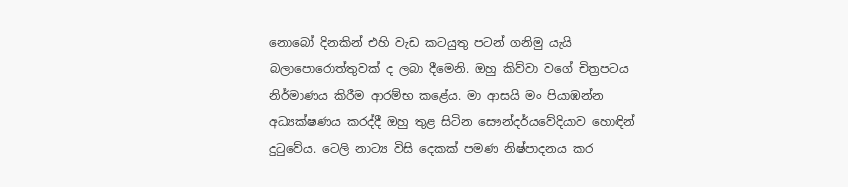නොබෝ දිනකින් එහි වැඩ කටයුතු පටන් ගනිමු යැයි බලාපොරොත්තුවක් ද ලබා දීමෙනි. ඔහු කිව්වා වගේ චිත්‍රපටය නිර්මාණය කිරීම ආරම්භ කළේය. මා ආසයි මං පියාඹන්න අධ්‍යක්ෂණය කරද්දී ඔහු තුළ සිටින සෞන්දර්යවේදියාව හොඳින් දුටුවේය. ටෙලි නාට්‍ය විසි දෙකක් පමණ නිෂ්පාදනය කර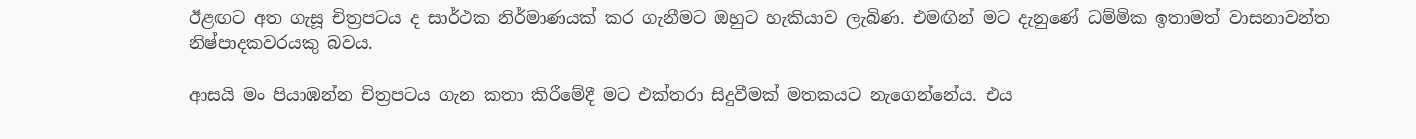ඊළඟට අත ගැසූ චිත්‍රපටය ද සාර්ථක නිර්මාණයක් කර ගැනීමට ඔහුට හැකියාව ලැබිණ. එමඟින් මට දැනුණේ ධම්මික ඉතාමත් වාසනාවන්ත නිෂ්පාදකවරයකු බවය.

ආසයි මං පියාඹන්න චිත්‍රපටය ගැන කතා කිරීමේදී මට එක්තරා සිදුවීමක් මතකයට නැගෙන්නේය. එය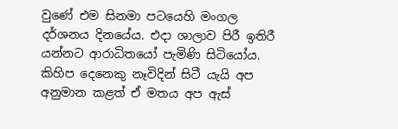වුණේ එම සිනමා පටයෙහි මංගල දර්ශනය දිනයේය. එදා ශාලාව පිරී ඉතිරී යන්නට ආරාධිතයෝ පැමිණි සිටියෝය. කිහිප දෙනෙකු නෑවිදින් සිටී යැයි අප අනුමාන කළත් ඒ මතය අප ඇස්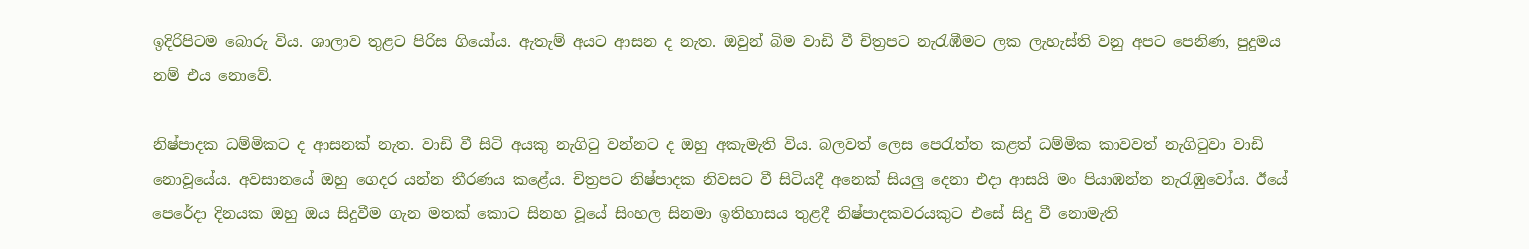ඉදිරිපිටම බොරු විය. ශාලාව තුළට පිරිස ගියෝය. ඇතැම් අයට ආසන ද නැත. ඔවුන් බිම වාඩි වී චිත්‍රපට නැරැඹීමට ලක ලැහැස්ති වනු අපට පෙනිණ, පුදුමය නම් එය නොවේ.

නිෂ්පාදක ධම්මිකට ද ආසනක් නැත. වාඩි වී සිටි අයකු නැගිටු වන්නට ද ඔහු අකැමැති විය. බලවත් ලෙස පෙරැත්ත කළත් ධම්මික කාවවත් නැගිටුවා වාඩි නොවූයේය. අවසානයේ ඔහු ගෙදර යන්න තීරණය කළේය. චිත්‍රපට නිෂ්පාදක නිවසට වී සිටියදී අනෙක් සියලු දෙනා එදා ආසයි මං පියාඹන්න නැරැඹුවෝය. ඊයේ පෙරේදා දිනයක ඔහු ඔය සිදුවීම ගැන මතක් කොට සිනහ වූයේ සිංහල සිනමා ඉතිහාසය තුළදී නිෂ්පාදකවරයකුට එසේ සිදු වී නොමැති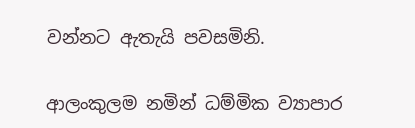වන්නට ඇතැයි පවසමිනි.

ආලංකුලම නමින් ධම්මික ව්‍යාපාර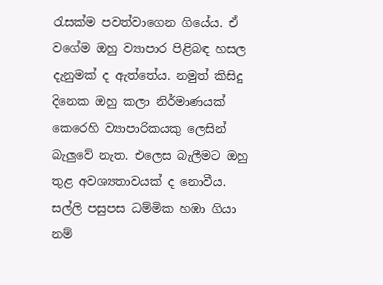රැසක්ම පවත්වාගෙන ගියේය. ඒ වගේම ඔහු ව්‍යාපාර පිළිබඳ හසල දැනුමක් ද ඇත්තේය. නමුත් කිසිදු දිනෙක ඔහු කලා නිර්මාණයක් කෙරෙහි ව්‍යාපාරිකයකු ලෙසින් බැලුවේ නැත. එලෙස බැලීමට ඔහු තුළ අවශ්‍යතාවයක් ද නොවීය. සල්ලි පසුපස ධම්මික හඹා ගියා නම්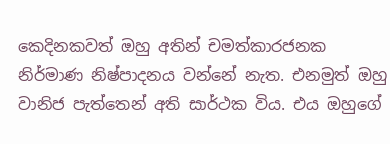කෙදිනකවත් ඔහු අතින් චමත්කාරජනක නිර්මාණ නිෂ්පාදනය වන්නේ නැත. එනමුත් ඔහු වානිජ පැත්තෙන් අති සාර්ථක විය. එය ඔහුගේ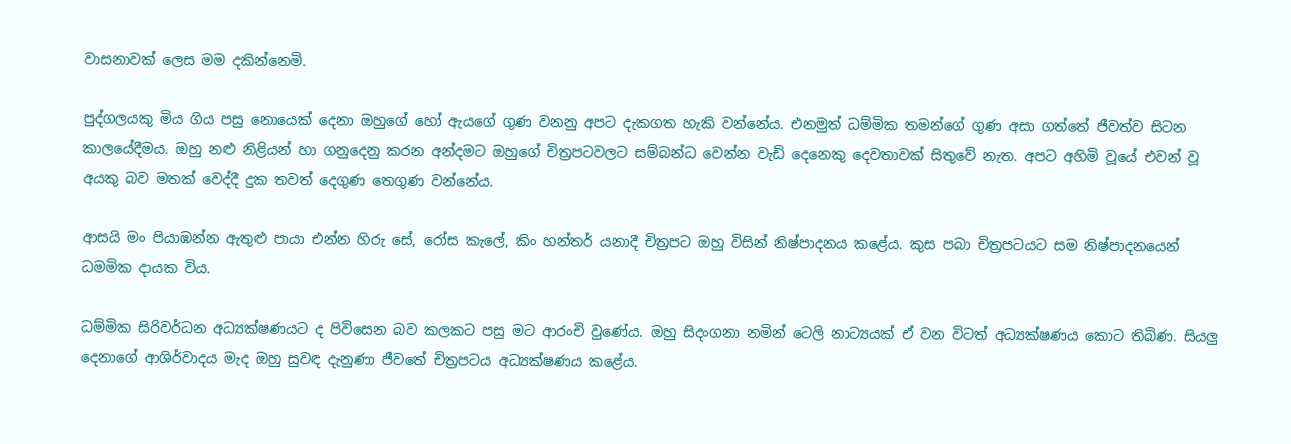වාසනාවක් ලෙස මම දකින්නෙමි.

පුද්ගලයකු මිය ගිය පසු නොයෙක් දෙනා ඔහුගේ හෝ ඇයගේ ගුණ වනනු අපට දැකගත හැකි වන්නේය. එනමුත් ධම්මික තමන්ගේ ගුණ අසා ගත්තේ ජීවත්ව සිටන කාලයේදීමය. ඔහු නළු නිළියන් හා ගනුදෙනු කරන අන්දමට ඔහුගේ චිත්‍රපටවලට සම්බන්ධ වෙන්න වැඩි දෙනෙකු දෙවතාවක් සිතුවේ නැත. අපට අහිමි වූයේ එවන් වූ අයකු බව මතක් වෙද්දී දුක තවත් දෙගුණ තෙගුණ වන්නේය.

ආසයි මං පියාඹන්න ඇතුළු පායා එන්න හිරු සේ, රෝස කැලේ, කිං හන්තර් යනාදී චිත්‍රපට ඔහු විසින් නිෂ්පාදනය කළේය. කුස පබා චිත්‍රපටයට සම නිෂ්පාදනයෙන් ධමමික දායක විය.

ධම්මික සිරිවර්ධන අධ්‍යක්ෂණයට ද පිවිසෙන බව කලකට පසු මට ආරංචි වුණේය. ඔහු සිදංගනා නමින් ටෙලි නාට්‍යයක් ඒ වන විටත් අධ්‍යක්ෂණය කොට තිබිණ. සියලු දෙනාගේ ආශිර්වාදය මැද ඔහු සුවඳ දැනුණා ජීවතේ චිත්‍රපටය අධ්‍යක්ෂණය කළේය.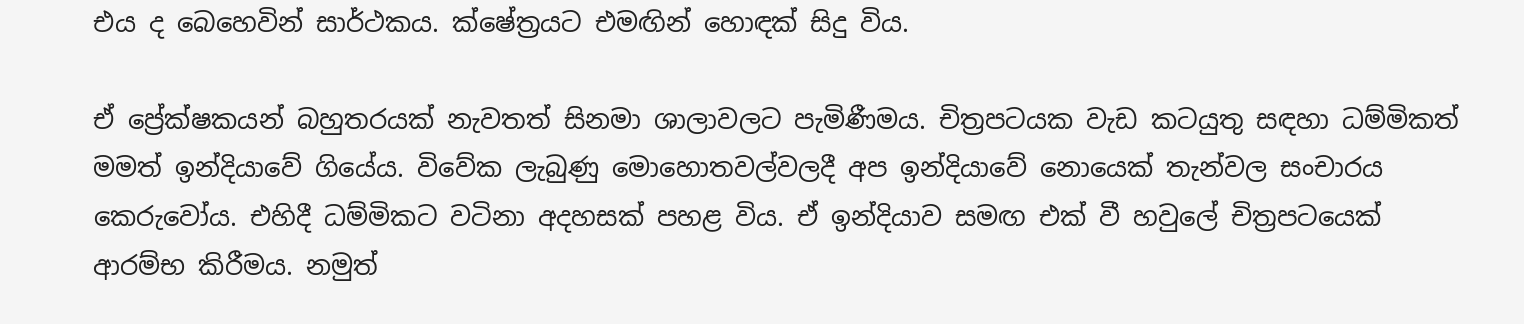එය ද බෙහෙවින් සාර්ථකය. ක්ෂේත්‍රයට එමඟින් හොඳක් සිදු විය.

ඒ ප්‍රේක්ෂකයන් බහුතරයක් නැවතත් සිනමා ශාලාවලට පැමිණීමය. චිත්‍රපටයක වැඩ කටයුතු සඳහා ධම්මිකත් මමත් ඉන්දියාවේ ගියේය. විවේක ලැබුණු මොහොතවල්වලදී අප ඉන්දියාවේ නොයෙක් තැන්වල සංචාරය කෙරුවෝය. එහිදී ධම්මිකට වටිනා අදහසක් පහළ විය. ඒ ඉන්දියාව සමඟ එක් වී හවුලේ චිත්‍රපටයෙක් ආරම්භ කිරීමය. නමුත්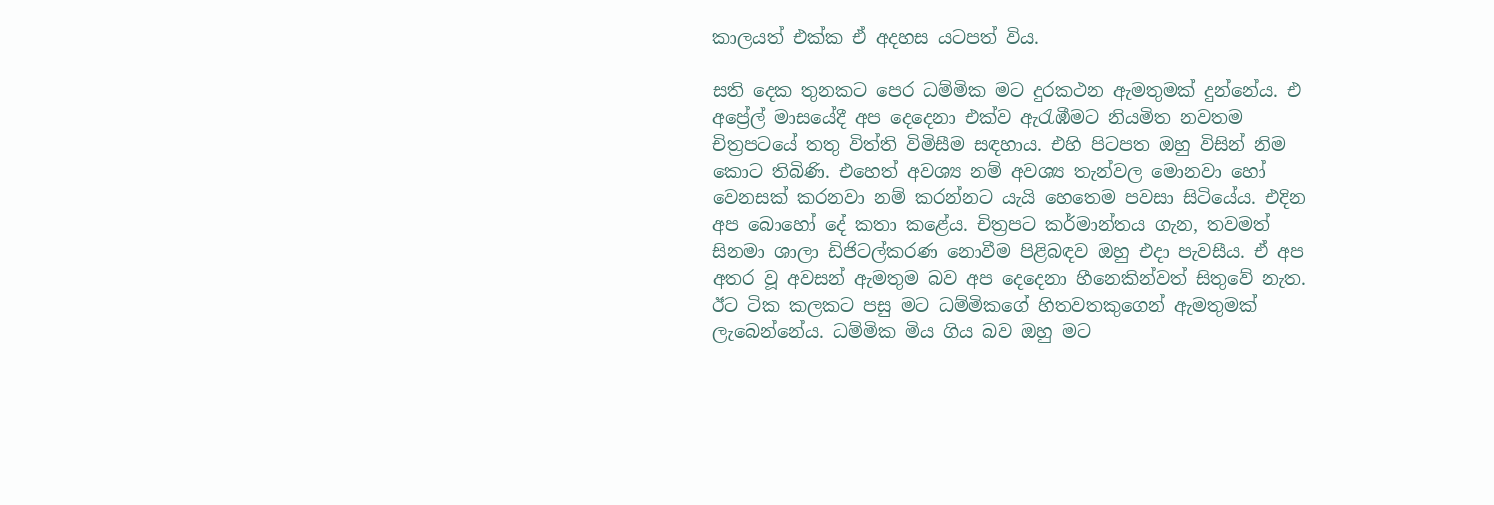කාලයත් එක්ක ඒ අදහස යටපත් විය.

සති දෙක තුනකට පෙර ධම්මික මට දුරකථන ඇමතුමක් දුන්නේය. එ අප්‍රේල් මාසයේදී අප දෙදෙනා එක්ව ඇරැඹීමට නියමිත නවතම චිත්‍රපටයේ තතු විත්ති විමිසීම සඳහාය. එහි පිටපත ඔහු විසින් නිම කොට තිබිණි. එහෙත් අවශ්‍ය නම් අවශ්‍ය තැන්වල මොනවා හෝ වෙනසක් කරනවා නම් කරන්නට යැයි හෙතෙම පවසා සිටියේය. එදින අප බොහෝ දේ කතා කළේය. චිත්‍රපට කර්මාන්තය ගැන, තවමත් සිනමා ශාලා ඩිජිටල්කරණ නොවීම පිළිබඳව ඔහු එදා පැවසීය. ඒ අප අතර වූ අවසන් ඇමතුම බව අප දෙදෙනා හීනෙකින්වත් සිතුවේ නැත. ඊට ටික කලකට පසු මට ධම්මිකගේ හිතවතකුගෙන් ඇමතුමක් ලැබෙන්නේය. ධම්මික මිය ගිය බව ඔහු මට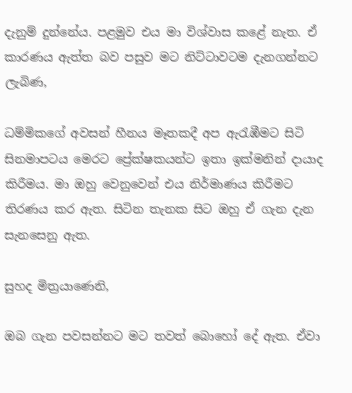දැනුම් දුන්නේය. පළමුව එය මා විශ්වාස කළේ නැත. ඒ කාරණය ඇත්ත බව පසුව මට නිට්ටාවටම දැනගන්නට ලැබිණ,

ධම්මිකගේ අවසන් හීනය මෑතකදී අප ඇරැඹීමට සිටි සිනමාපටය මෙරට ප්‍රේක්ෂකයන්ට ඉතා ඉක්මනින් දායාද කිරීමය. මා ඔහු වෙනුවෙන් එය නිර්මාණය කිරීමට තිරණය කර ඇත. සිටින තැනක සිට ඔහු ඒ ගැන දැන සැනසෙනු ඇත.

සුහද මිත්‍රයාණෙනි,

ඔබ ගැන පවසන්නට මට තවත් බොහෝ දේ ඇත. ඒවා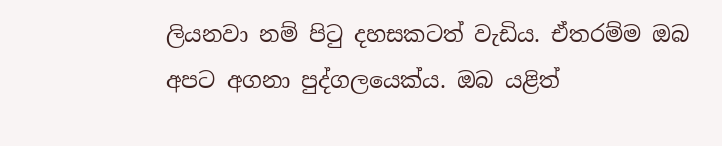ලියනවා නම් පිටු දහසකටත් වැඩිය. ඒතරම්ම ඔබ අපට අගනා පුද්ගලයෙක්ය. ඔබ යළිත්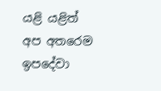යළි යළිත් අප අතරෙම ඉපදේවා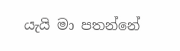යැයි මා පතන්නේ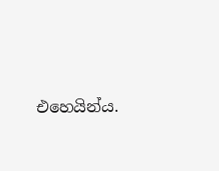එහෙයින්ය.